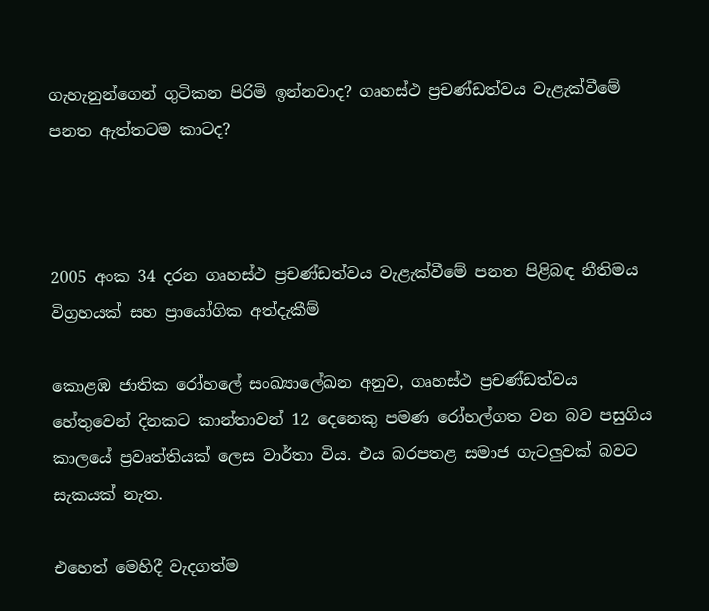ගැහැනුන්ගෙන් ගුටිකන පිරිමි ඉන්නවාද? ගෘහස්ථ ප්‍රචණ්ඩත්වය වැළැක්වීමේ පනත ඇත්තටම කාටද?



2005 අංක 34 දරන ගෘහස්ථ ප්‍රචණ්ඩත්වය වැළැක්වීමේ පනත පිළිබඳ නීතිමය විග්‍රහයක් සහ ප්‍රායෝගික අත්දැකීම්

කොළඹ ජාතික රෝහලේ සංඛ්‍යාලේඛන අනුව, ගෘහස්ථ ප්‍රචණ්ඩත්වය හේතුවෙන් දිනකට කාන්තාවන් 12 දෙනෙකු පමණ රෝහල්ගත වන බව පසුගිය කාලයේ ප්‍රවෘත්තියක් ලෙස වාර්තා විය. එය බරපතළ සමාජ ගැටලුවක් බවට සැකයක් නැත.

එහෙත් මෙහිදී වැදගත්ම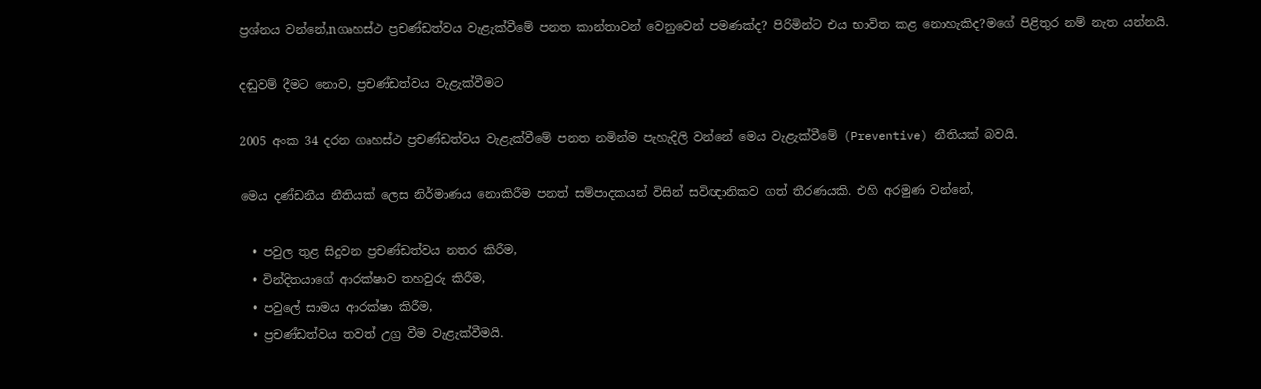ප්‍රශ්නය වන්නේ,nගෘහස්ථ ප්‍රචණ්ඩත්වය වැළැක්වීමේ පනත කාන්තාවන් වෙනුවෙන් පමණක්ද? පිරිමින්ට එය භාවිත කළ නොහැකිද?මගේ පිළිතුර නම් නැත යන්නයි.

දඬුවම් දීමට නොව, ප්‍රචණ්ඩත්වය වැළැක්වීමට

2005 අංක 34 දරන ගෘහස්ථ ප්‍රචණ්ඩත්වය වැළැක්වීමේ පනත නමින්ම පැහැදිලි වන්නේ මෙය වැළැක්වීමේ (Preventive) නීතියක් බවයි.

මෙය දණ්ඩනීය නීතියක් ලෙස නිර්මාණය නොකිරීම පනත් සම්පාදකයන් විසින් සවිඥානිකව ගත් තීරණයකි. එහි අරමුණ වන්නේ,

  • පවුල තුළ සිදුවන ප්‍රචණ්ඩත්වය නතර කිරීම,
  • වින්දිතයාගේ ආරක්ෂාව තහවුරු කිරීම,
  • පවුලේ සාමය ආරක්ෂා කිරීම,
  • ප්‍රචණ්ඩත්වය තවත් උග්‍ර වීම වැළැක්වීමයි.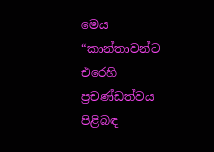මෙය “කාන්තාවන්ට එරෙහි ප්‍රචණ්ඩත්වය පිළිබඳ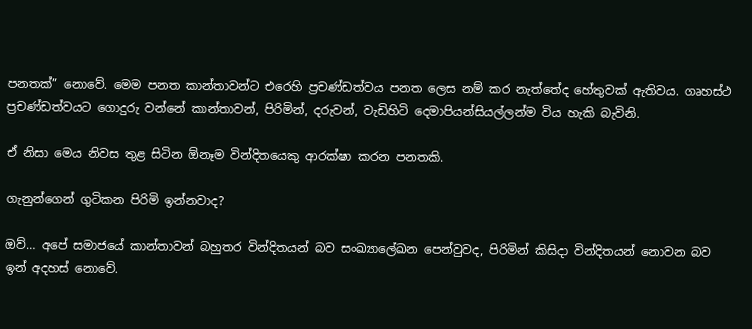පනතක්” නොවේ. මෙම පනත කාන්තාවන්ට එරෙහි ප්‍රචණ්ඩත්වය පනත ලෙස නම් කර නැත්තේද හේතුවක් ඇතිවය. ගෘහස්ථ ප්‍රචණ්ඩත්වයට ගොදුරු වන්නේ කාන්තාවන්, පිරිමින්, දරුවන්, වැඩිහිටි දෙමාපියන්සියල්ලන්ම විය හැකි බැවිනි.

ඒ නිසා මෙය නිවස තුළ සිටින ඕනෑම වින්දිතයෙකු ආරක්ෂා කරන පනතකි.

ගැනුන්ගෙන් ගුටිකන පිරිමි ඉන්නවාද?

ඔව්… අපේ සමාජයේ කාන්තාවන් බහුතර වින්දිතයන් බව සංඛ්‍යාලේඛන පෙන්වුවද, පිරිමින් කිසිදා වින්දිතයන් නොවන බව ඉන් අදහස් නොවේ.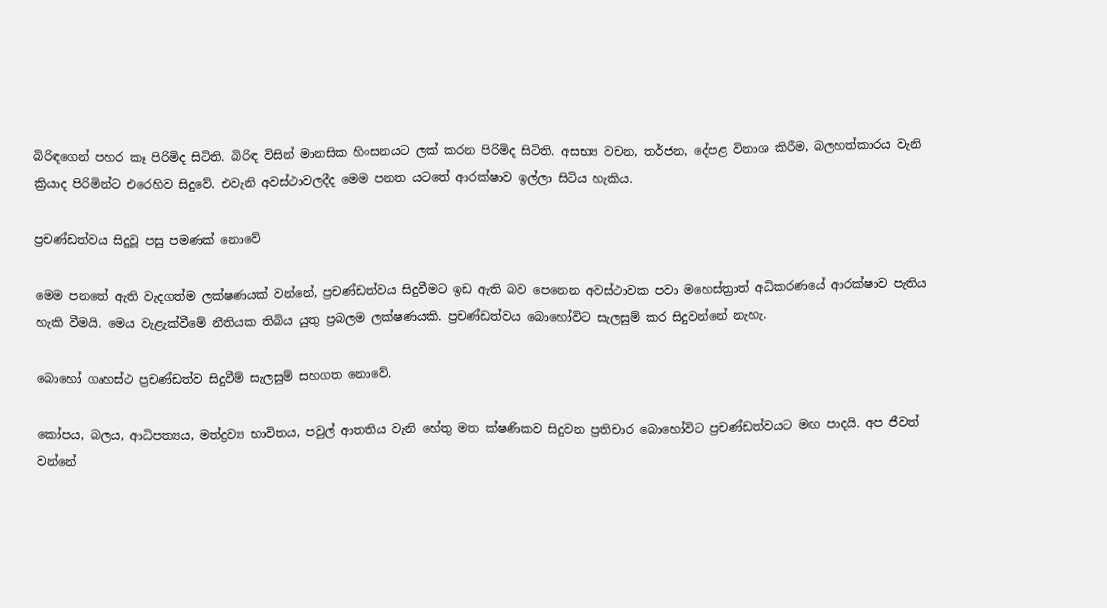බිරිඳගෙන් පහර කෑ පිරිමිද සිටිති. බිරිඳ විසින් මානසික හිංසනයට ලක් කරන පිරිමිද සිටිති. අසභ්‍ය වචන, තර්ජන, දේපළ විනාශ කිරීම, බලහත්කාරය වැනි ක්‍රියාද පිරිමින්ට එරෙහිව සිදුවේ. එවැනි අවස්ථාවලදීද මෙම පනත යටතේ ආරක්ෂාව ඉල්ලා සිටිය හැකිය.

ප්‍රචණ්ඩත්වය සිදුවූ පසු පමණක් නොවේ

මෙම පනතේ ඇති වැදගත්ම ලක්ෂණයක් වන්නේ, ප්‍රචණ්ඩත්වය සිදුවීමට ඉඩ ඇති බව පෙනෙන අවස්ථාවක පවා මහෙස්ත්‍රාත් අධිකරණයේ ආරක්ෂාව පැතිය හැකි වීමයි. මෙය වැළැක්වීමේ නීතියක තිබිය යුතු ප්‍රබලම ලක්ෂණයකි. ප්‍රචණ්ඩත්වය බොහෝවිට සැලසුම් කර සිදුවන්නේ නැහැ.

බොහෝ ගෘහස්ථ ප්‍රචණ්ඩත්ව සිදුවීම් සැලසුම් සහගත නොවේ.

කෝපය, බලය, ආධිපත්‍යය, මත්ද්‍රව්‍ය භාවිතය, පවුල් ආතතිය වැනි හේතු මත ක්ෂණිකව සිදුවන ප්‍රතිචාර බොහෝවිට ප්‍රචණ්ඩත්වයට මඟ පාදයි. අප ජීවත් වන්නේ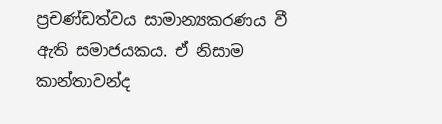ප්‍රචණ්ඩත්වය සාමාන්‍යකරණය වී ඇති සමාජයකය. ඒ නිසාම කාන්තාවන්ද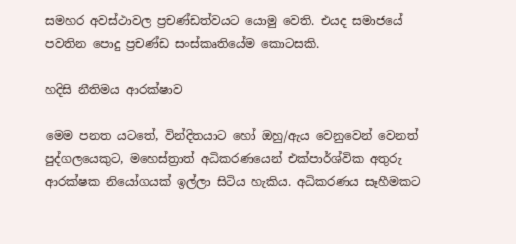සමහර අවස්ථාවල ප්‍රචණ්ඩත්වයට යොමු වෙති. එයද සමාජයේ පවතින පොදු ප්‍රචණ්ඩ සංස්කෘතියේම කොටසකි.

හදිසි නීතිමය ආරක්ෂාව

මෙම පනත යටතේ, වින්දිතයාට හෝ ඔහු/ඇය වෙනුවෙන් වෙනත් පුද්ගලයෙකුට, මහෙස්ත්‍රාත් අධිකරණයෙන් එක්පාර්ශ්වික අතුරු ආරක්ෂක නියෝගයක් ඉල්ලා සිටිය හැකිය. අධිකරණය සෑහීමකට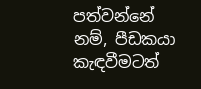පත්වන්නේ නම්, පීඩකයා කැඳවීමටත්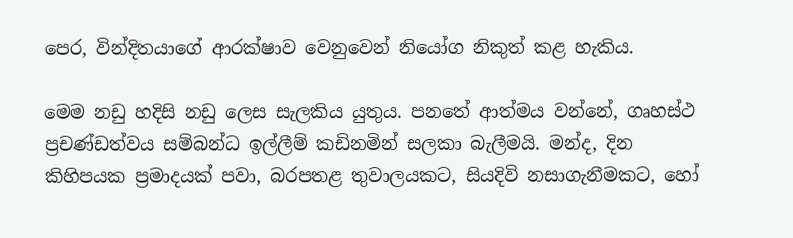පෙර, වින්දිතයාගේ ආරක්ෂාව වෙනුවෙන් නියෝග නිකුත් කළ හැකිය.

මෙම නඩු හදිසි නඩු ලෙස සැලකිය යුතුය. පනතේ ආත්මය වන්නේ, ගෘහස්ථ ප්‍රචණ්ඩත්වය සම්බන්ධ ඉල්ලීම් කඩිනමින් සලකා බැලීමයි. මන්ද, දින කිහිපයක ප්‍රමාදයක් පවා, බරපතළ තුවාලයකට, සියදිවි නසාගැනීමකට, හෝ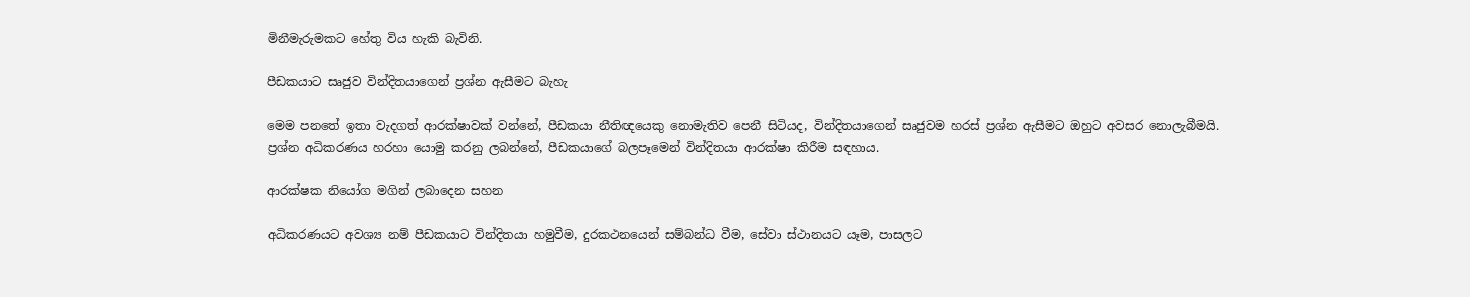මිනීමැරුමකට හේතු විය හැකි බැවිනි.

පීඩකයාට සෘජුව වින්දිතයාගෙන් ප්‍රශ්න ඇසීමට බැහැ

මෙම පනතේ ඉතා වැදගත් ආරක්ෂාවක් වන්නේ, පීඩකයා නීතිඥයෙකු නොමැතිව පෙනී සිටියද, වින්දිතයාගෙන් සෘජුවම හරස් ප්‍රශ්න ඇසීමට ඔහුට අවසර නොලැබීමයි. ප්‍රශ්න අධිකරණය හරහා යොමු කරනු ලබන්නේ, පීඩකයාගේ බලපෑමෙන් වින්දිතයා ආරක්ෂා කිරීම සඳහාය.

ආරක්ෂක නියෝග මගින් ලබාදෙන සහන

අධිකරණයට අවශ්‍ය නම් පීඩකයාට වින්දිතයා හමුවීම, දුරකථනයෙන් සම්බන්ධ වීම, සේවා ස්ථානයට යෑම, පාසලට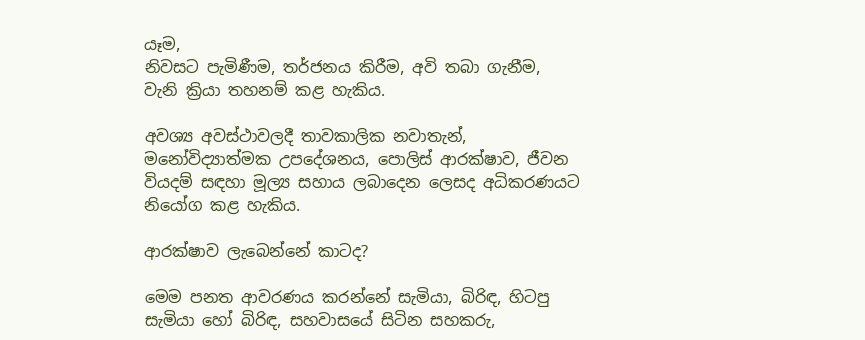යෑම,
නිවසට පැමිණීම, තර්ජනය කිරීම, අවි තබා ගැනීම, වැනි ක්‍රියා තහනම් කළ හැකිය.

අවශ්‍ය අවස්ථාවලදී තාවකාලික නවාතැන්, මනෝවිද්‍යාත්මක උපදේශනය, පොලිස් ආරක්ෂාව, ජීවන වියදම් සඳහා මූල්‍ය සහාය ලබාදෙන ලෙසද අධිකරණයට නියෝග කළ හැකිය.

ආරක්ෂාව ලැබෙන්නේ කාටද?

මෙම පනත ආවරණය කරන්නේ සැමියා, බිරිඳ, හිටපු සැමියා හෝ බිරිඳ, සහවාසයේ සිටින සහකරු,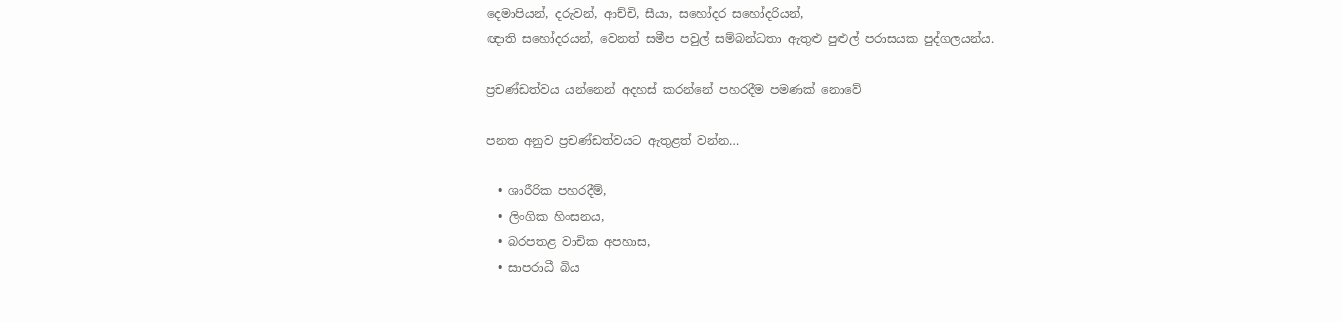දෙමාපියන්, දරුවන්, ආච්චි, සීයා, සහෝදර සහෝදරියන්,
ඥාති සහෝදරයන්, වෙනත් සමීප පවුල් සම්බන්ධතා ඇතුළු පුළුල් පරාසයක පුද්ගලයන්ය.

ප්‍රචණ්ඩත්වය යන්නෙන් අදහස් කරන්නේ පහරදීම පමණක් නොවේ

පනත අනුව ප්‍රචණ්ඩත්වයට ඇතුළත් වන්න…

  • ශාරීරික පහරදීම්,
  • ලිංගික හිංසනය,
  • බරපතළ වාචික අපහාස,
  • සාපරාධී බිය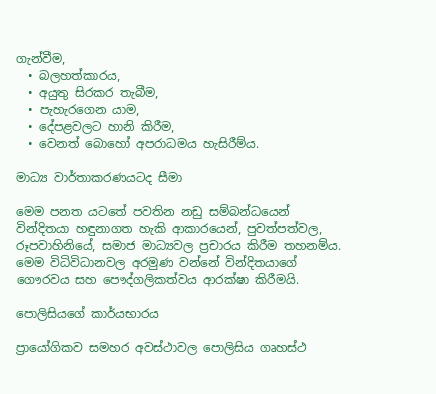ගැන්වීම,
  • බලහත්කාරය,
  • අයුතු සිරකර තැබීම,
  • පැහැරගෙන යාම,
  • දේපළවලට හානි කිරීම,
  • වෙනත් බොහෝ අපරාධමය හැසිරීම්ය.

මාධ්‍ය වාර්තාකරණයටද සීමා

මෙම පනත යටතේ පවතින නඩු සම්බන්ධයෙන් වින්දිතයා හඳුනාගත හැකි ආකාරයෙන්, පුවත්පත්වල, රූපවාහිනියේ, සමාජ මාධ්‍යවල ප්‍රචාරය කිරීම තහනම්ය. මෙම විධිවිධානවල අරමුණ වන්නේ වින්දිතයාගේ ගෞරවය සහ පෞද්ගලිකත්වය ආරක්ෂා කිරීමයි.

පොලිසියගේ කාර්යභාරය

ප්‍රායෝගිකව සමහර අවස්ථාවල පොලිසිය ගෘහස්ථ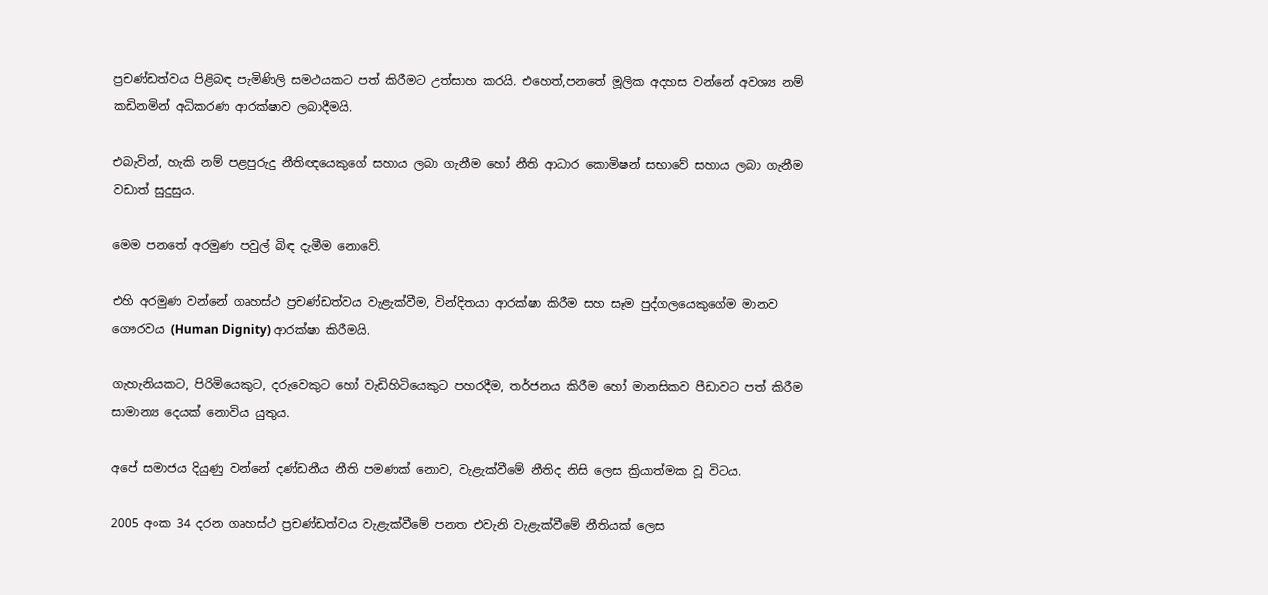ප්‍රචණ්ඩත්වය පිළිබඳ පැමිණිලි සමථයකට පත් කිරීමට උත්සාහ කරයි. එහෙත්,පනතේ මූලික අදහස වන්නේ අවශ්‍ය නම් කඩිනමින් අධිකරණ ආරක්ෂාව ලබාදීමයි.

එබැවින්, හැකි නම් පළපුරුදු නීතිඥයෙකුගේ සහාය ලබා ගැනීම හෝ නීති ආධාර කොමිෂන් සභාවේ සහාය ලබා ගැනීම වඩාත් සුදුසුය.

මෙම පනතේ අරමුණ පවුල් බිඳ දැමීම නොවේ.

එහි අරමුණ වන්නේ ගෘහස්ථ ප්‍රචණ්ඩත්වය වැළැක්වීම, වින්දිතයා ආරක්ෂා කිරීම සහ සෑම පුද්ගලයෙකුගේම මානව ගෞරවය (Human Dignity) ආරක්ෂා කිරීමයි.

ගැහැනියකට, පිරිමියෙකුට, දරුවෙකුට හෝ වැඩිහිටියෙකුට පහරදීම, තර්ජනය කිරීම හෝ මානසිකව පීඩාවට පත් කිරීම සාමාන්‍ය දෙයක් නොවිය යුතුය.

අපේ සමාජය දියුණු වන්නේ දණ්ඩනීය නීති පමණක් නොව, වැළැක්වීමේ නීතිද නිසි ලෙස ක්‍රියාත්මක වූ විටය.

2005 අංක 34 දරන ගෘහස්ථ ප්‍රචණ්ඩත්වය වැළැක්වීමේ පනත එවැනි වැළැක්වීමේ නීතියක් ලෙස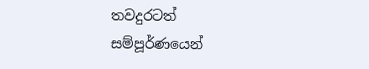තවදුරටත් සම්පූර්ණයෙන්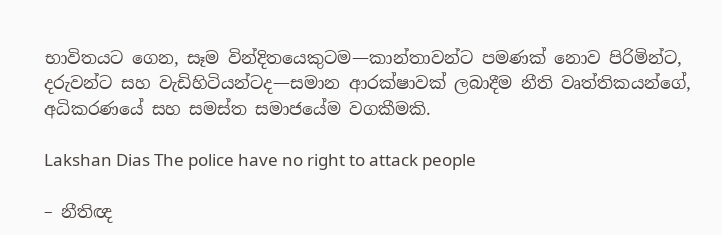භාවිතයට ගෙන, සෑම වින්දිතයෙකුටම—කාන්තාවන්ට පමණක් නොව පිරිමින්ට, දරුවන්ට සහ වැඩිහිටියන්ටද—සමාන ආරක්ෂාවක් ලබාදීම නීති වෘත්තිකයන්ගේ, අධිකරණයේ සහ සමස්ත සමාජයේම වගකීමකි.

Lakshan Dias The police have no right to attack people

– නීතිඥ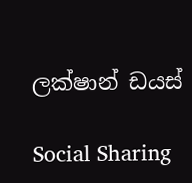ලක්ෂාන් ඩයස්

Social Sharing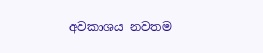අවකාශය නවතම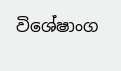විශේෂාංග